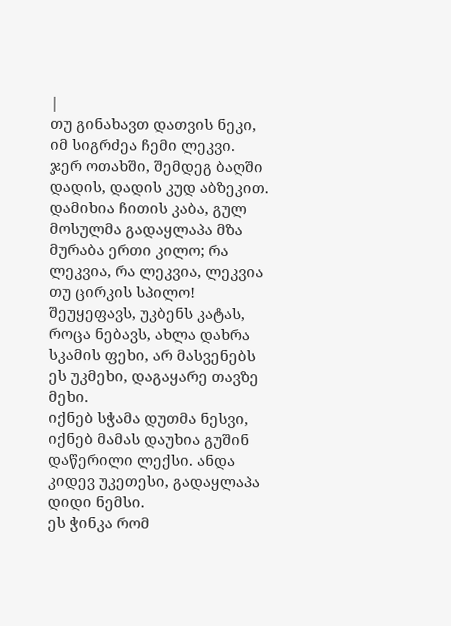|
თუ გინახავთ დათვის ნეკი, იმ სიგრძეა ჩემი ლეკვი. ჯერ ოთახში, შემდეგ ბაღში დადის, დადის კუდ აბზეკით.
დამიხია ჩითის კაბა, გულ მოსულმა გადაყლაპა მზა მურაბა ერთი კილო; რა ლეკვია, რა ლეკვია, ლეკვია თუ ცირკის სპილო!
შეუყეფავს, უკბენს კატას, როცა ნებავს, ახლა დახრა სკამის ფეხი, არ მასვენებს ეს უკმეხი, დაგაყარე თავზე მეხი.
იქნებ სჭამა დუთმა ნესვი, იქნებ მამას დაუხია გუშინ დაწერილი ლექსი. ანდა კიდევ უკეთესი, გადაყლაპა დიდი ნემსი.
ეს ჭინკა რომ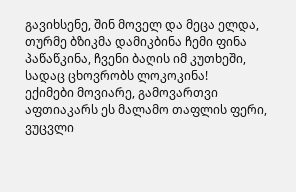გავიხსენე, შინ მოველ და მეცა ელდა, თურმე ბზიკმა დამიკბინა ჩემი ფინა პაწაწკინა, ჩვენი ბაღის იმ კუთხეში, სადაც ცხოვრობს ლოკოკინა!
ექიმები მოვიარე, გამოვართვი აფთიაკარს ეს მალამო თაფლის ფერი, ვუცვლი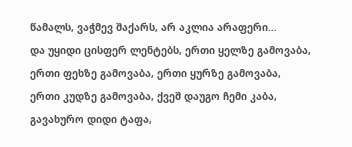წამალს, ვაჭმევ შაქარს, არ აკლია არაფერი…
და უყიდი ცისფერ ლენტებს, ერთი ყელზე გამოვაბა, ერთი ფეხზე გამოვაბა, ერთი ყურზე გამოვაბა, ერთი კუდზე გამოვაბა, ქვეშ დაუგო ჩემი კაბა, გავახურო დიდი ტაფა,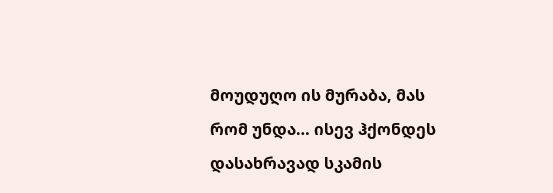მოუდუღო ის მურაბა, მას რომ უნდა… ისევ ჰქონდეს დასახრავად სკამის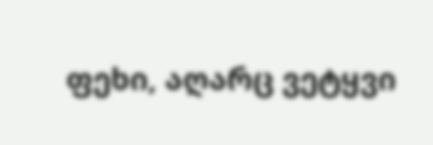ფეხი, აღარც ვეტყვი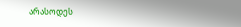არასოდეს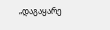„დაგაყარე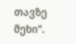თავზე მეხი“.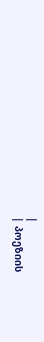|
| პოეზიის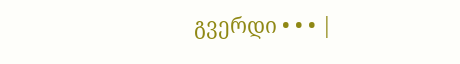გვერდი • • • |